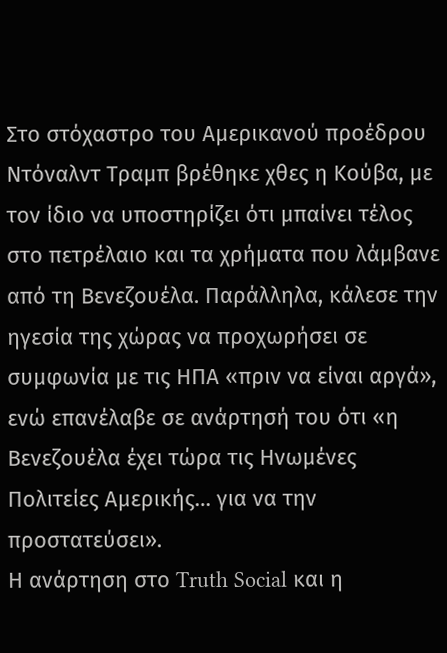Στο στόχαστρο του Αμερικανού προέδρου Ντόναλντ Τραμπ βρέθηκε χθες η Κούβα, με τον ίδιο να υποστηρίζει ότι μπαίνει τέλος στο πετρέλαιο και τα χρήματα που λάμβανε από τη Βενεζουέλα. Παράλληλα, κάλεσε την ηγεσία της χώρας να προχωρήσει σε συμφωνία με τις ΗΠΑ «πριν να είναι αργά», ενώ επανέλαβε σε ανάρτησή του ότι «η Βενεζουέλα έχει τώρα τις Ηνωμένες Πολιτείες Αμερικής… για να την προστατεύσει».
Η ανάρτηση στο Truth Social και η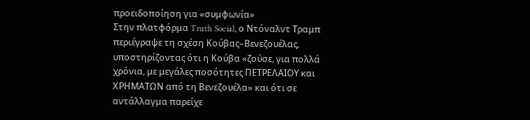προειδοποίηση για «συμφωνία»
Στην πλατφόρμα Truth Social, ο Ντόναλντ Τραμπ περιέγραψε τη σχέση Κούβας–Βενεζουέλας, υποστηρίζοντας ότι η Κούβα «ζούσε, για πολλά χρόνια, με μεγάλες ποσότητες ΠΕΤΡΕΛΑΙΟΥ και ΧΡΗΜΑΤΩΝ από τη Βενεζουέλα» και ότι σε αντάλλαγμα παρείχε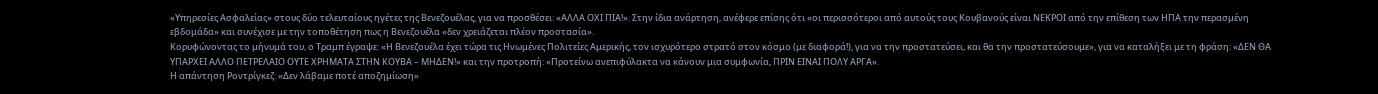«Υπηρεσίες Ασφαλείας» στους δύο τελευταίους ηγέτες της Βενεζουέλας, για να προσθέσει: «ΑΛΛΑ ΟΧΙ ΠΙΑ!». Στην ίδια ανάρτηση, ανέφερε επίσης ότι «οι περισσότεροι από αυτούς τους Κουβανούς είναι ΝΕΚΡΟΙ από την επίθεση των ΗΠΑ την περασμένη εβδομάδα» και συνέχισε με την τοποθέτηση πως η Βενεζουέλα «δεν χρειάζεται πλέον προστασία».
Κορυφώνοντας το μήνυμά του, ο Τραμπ έγραψε: «Η Βενεζουέλα έχει τώρα τις Ηνωμένες Πολιτείες Αμερικής, τον ισχυρότερο στρατό στον κόσμο (με διαφορά!), για να την προστατεύσει, και θα την προστατεύσουμε», για να καταλήξει με τη φράση: «ΔΕΝ ΘΑ ΥΠΑΡΧΕΙ ΑΛΛΟ ΠΕΤΡΕΛΑΙΟ ΟΥΤΕ ΧΡΗΜΑΤΑ ΣΤΗΝ ΚΟΥΒΑ – ΜΗΔΕΝ!» και την προτροπή: «Προτείνω ανεπιφύλακτα να κάνουν μια συμφωνία, ΠΡΙΝ ΕΙΝΑΙ ΠΟΛΥ ΑΡΓΑ».
Η απάντηση Ροντρίγκεζ: «Δεν λάβαμε ποτέ αποζημίωση»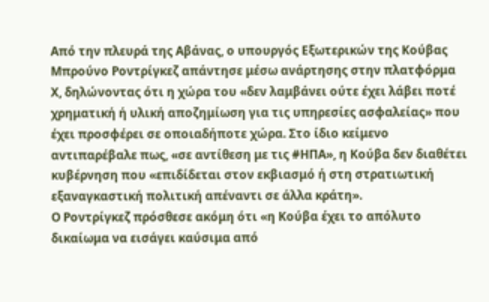Από την πλευρά της Αβάνας, ο υπουργός Εξωτερικών της Κούβας Μπρούνο Ροντρίγκεζ απάντησε μέσω ανάρτησης στην πλατφόρμα Χ, δηλώνοντας ότι η χώρα του «δεν λαμβάνει ούτε έχει λάβει ποτέ χρηματική ή υλική αποζημίωση για τις υπηρεσίες ασφαλείας» που έχει προσφέρει σε οποιαδήποτε χώρα. Στο ίδιο κείμενο αντιπαρέβαλε πως, «σε αντίθεση με τις #ΗΠΑ», η Κούβα δεν διαθέτει κυβέρνηση που «επιδίδεται στον εκβιασμό ή στη στρατιωτική εξαναγκαστική πολιτική απέναντι σε άλλα κράτη».
Ο Ροντρίγκεζ πρόσθεσε ακόμη ότι «η Κούβα έχει το απόλυτο δικαίωμα να εισάγει καύσιμα από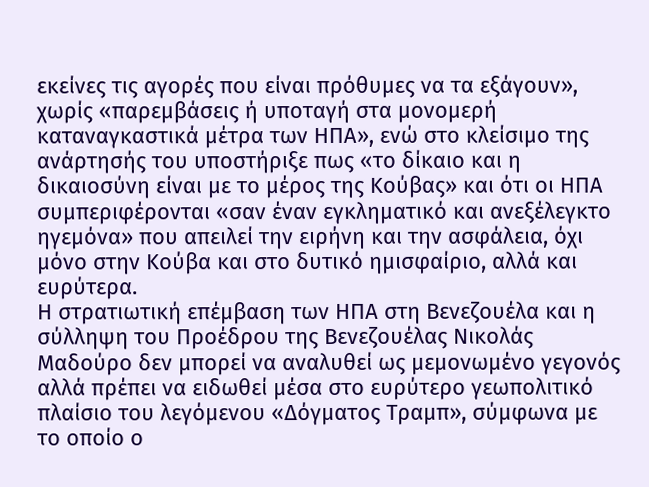εκείνες τις αγορές που είναι πρόθυμες να τα εξάγουν», χωρίς «παρεμβάσεις ή υποταγή στα μονομερή καταναγκαστικά μέτρα των ΗΠΑ», ενώ στο κλείσιμο της ανάρτησής του υποστήριξε πως «το δίκαιο και η δικαιοσύνη είναι με το μέρος της Κούβας» και ότι οι ΗΠΑ συμπεριφέρονται «σαν έναν εγκληματικό και ανεξέλεγκτο ηγεμόνα» που απειλεί την ειρήνη και την ασφάλεια, όχι μόνο στην Κούβα και στο δυτικό ημισφαίριο, αλλά και ευρύτερα.
Η στρατιωτική επέμβαση των ΗΠΑ στη Βενεζουέλα και η σύλληψη του Προέδρου της Βενεζουέλας Νικολάς Μαδούρο δεν μπορεί να αναλυθεί ως μεμονωμένο γεγονός αλλά πρέπει να ειδωθεί μέσα στο ευρύτερο γεωπολιτικό πλαίσιο του λεγόμενου «Δόγματος Τραμπ», σύμφωνα με το οποίο ο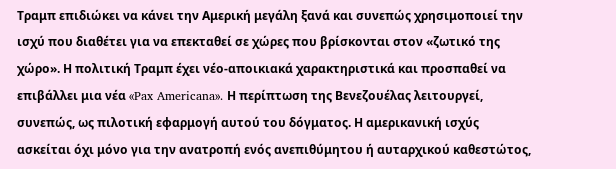Τραμπ επιδιώκει να κάνει την Αμερική μεγάλη ξανά και συνεπώς χρησιμοποιεί την ισχύ που διαθέτει για να επεκταθεί σε χώρες που βρίσκονται στον «ζωτικό της χώρο». Η πολιτική Τραμπ έχει νέο-αποικιακά χαρακτηριστικά και προσπαθεί να επιβάλλει μια νέα «Pax Americana». Η περίπτωση της Βενεζουέλας λειτουργεί, συνεπώς, ως πιλοτική εφαρμογή αυτού του δόγματος. Η αμερικανική ισχύς ασκείται όχι μόνο για την ανατροπή ενός ανεπιθύμητου ή αυταρχικού καθεστώτος,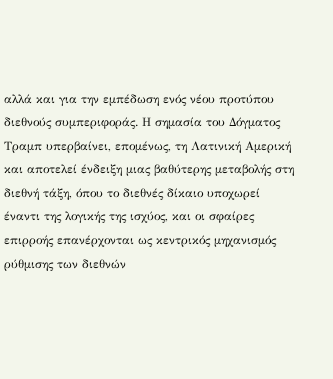αλλά και για την εμπέδωση ενός νέου προτύπου διεθνούς συμπεριφοράς. Η σημασία του Δόγματος Τραμπ υπερβαίνει, επομένως, τη Λατινική Αμερική και αποτελεί ένδειξη μιας βαθύτερης μεταβολής στη διεθνή τάξη, όπου το διεθνές δίκαιο υποχωρεί έναντι της λογικής της ισχύος, και οι σφαίρες επιρροής επανέρχονται ως κεντρικός μηχανισμός ρύθμισης των διεθνών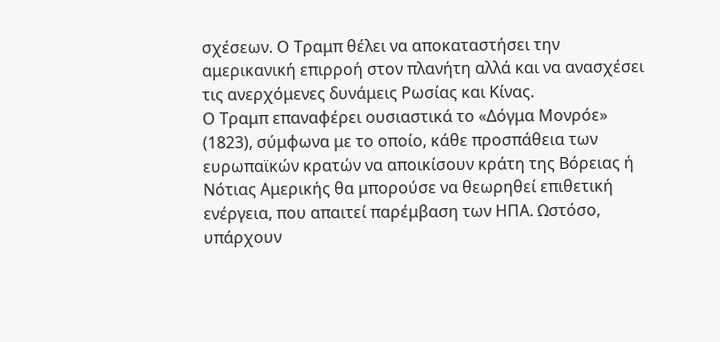σχέσεων. Ο Τραμπ θέλει να αποκαταστήσει την αμερικανική επιρροή στον πλανήτη αλλά και να ανασχέσει τις ανερχόμενες δυνάμεις Ρωσίας και Κίνας.
Ο Τραμπ επαναφέρει ουσιαστικά το «Δόγμα Μονρόε» (1823), σύμφωνα με το οποίο, κάθε προσπάθεια των ευρωπαϊκών κρατών να αποικίσουν κράτη της Βόρειας ή Νότιας Αμερικής θα μπορούσε να θεωρηθεί επιθετική ενέργεια, που απαιτεί παρέμβαση των ΗΠΑ. Ωστόσο, υπάρχουν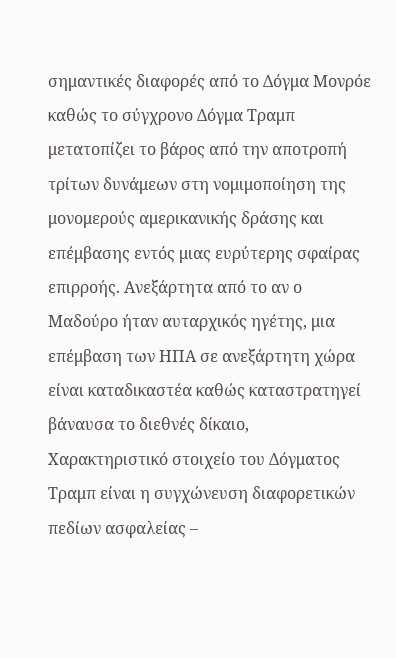σημαντικές διαφορές από το Δόγμα Μονρόε καθώς το σύγχρονο Δόγμα Τραμπ μετατοπίζει το βάρος από την αποτροπή τρίτων δυνάμεων στη νομιμοποίηση της μονομερούς αμερικανικής δράσης και επέμβασης εντός μιας ευρύτερης σφαίρας επιρροής. Ανεξάρτητα από το αν ο Μαδούρο ήταν αυταρχικός ηγέτης, μια επέμβαση των ΗΠΑ σε ανεξάρτητη χώρα είναι καταδικαστέα καθώς καταστρατηγεί βάναυσα το διεθνές δίκαιο,
Χαρακτηριστικό στοιχείο του Δόγματος Τραμπ είναι η συγχώνευση διαφορετικών πεδίων ασφαλείας –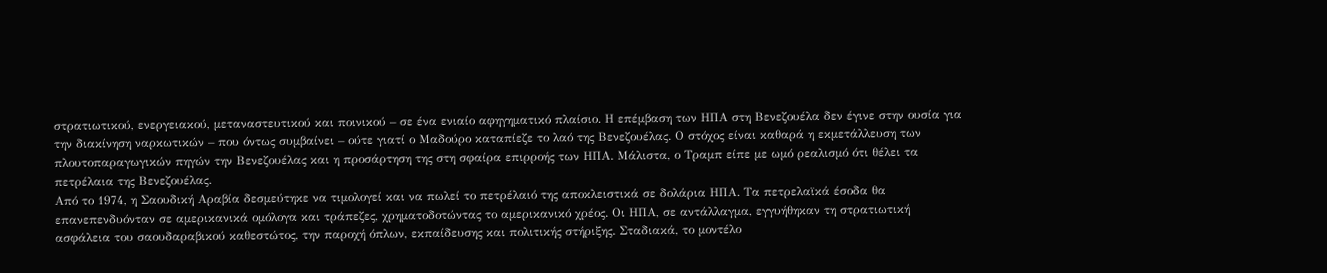στρατιωτικού, ενεργειακού, μεταναστευτικού και ποινικού – σε ένα ενιαίο αφηγηματικό πλαίσιο. Η επέμβαση των ΗΠΑ στη Βενεζουέλα δεν έγινε στην ουσία για την διακίνηση ναρκωτικών – που όντως συμβαίνει – ούτε γιατί ο Μαδούρο καταπίεζε το λαό της Βενεζουέλας. Ο στόχος είναι καθαρά η εκμετάλλευση των πλουτοπαραγωγικών πηγών την Βενεζουέλας και η προσάρτηση της στη σφαίρα επιρροής των ΗΠΑ. Μάλιστα, ο Τραμπ είπε με ωμό ρεαλισμό ότι θέλει τα πετρέλαια της Βενεζουέλας.
Από το 1974, η Σαουδική Αραβία δεσμεύτηκε να τιμολογεί και να πωλεί το πετρέλαιό της αποκλειστικά σε δολάρια ΗΠΑ. Τα πετρελαϊκά έσοδα θα επανεπενδυόνταν σε αμερικανικά ομόλογα και τράπεζες, χρηματοδοτώντας το αμερικανικό χρέος. Οι ΗΠΑ, σε αντάλλαγμα, εγγυήθηκαν τη στρατιωτική ασφάλεια του σαουδαραβικού καθεστώτος, την παροχή όπλων, εκπαίδευσης και πολιτικής στήριξης. Σταδιακά, το μοντέλο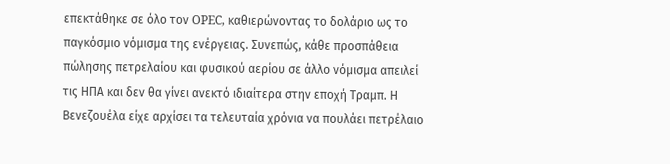επεκτάθηκε σε όλο τον OPEC, καθιερώνοντας το δολάριο ως το παγκόσμιο νόμισμα της ενέργειας. Συνεπώς, κάθε προσπάθεια πώλησης πετρελαίου και φυσικού αερίου σε άλλο νόμισμα απειλεί τις ΗΠΑ και δεν θα γίνει ανεκτό ιδιαίτερα στην εποχή Τραμπ. Η Βενεζουέλα είχε αρχίσει τα τελευταία χρόνια να πουλάει πετρέλαιο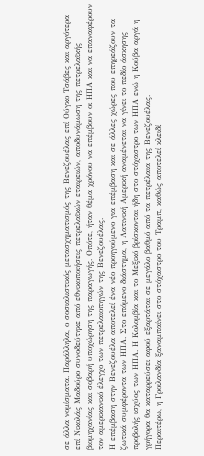σε άλλα νομίσματα. Παράλληλα, ο σοσιαλιστικός μετασχηματισμός της Βενεζουέλας επί Ούγκο Τσάβες και αργότερα επί Νικολάς Μαδούρο συνοδεύτηκε από εθνικοποιήσεις πετρελαϊκών εταιρειών, αποδυνάμωση της πετρελαϊκής βιομηχανίας και σοβαρή υποχώρηση της παραγωγής. Οπότε, ήταν θέμα χρόνου να επέμβουν οι ΗΠΑ και να επαναφέρουν τον αμερικανικό έλεγχο των πετρελαιοπηγών της Βενεζουέλας.
Η επέμβαση στην Βενεζουέλα αποτελεί ένα νέο προηγούμενο για επέμβαση και σε άλλες χώρες που επηρεάζουν τα ζωτικά συμφέροντα των ΗΠΑ. Στο επόμενο διάστημα, η Λατινική Αμερική αναμένεται να γίνει το πεδίο άσκησης προβολής ισχύος των ΗΠΑ. Η Κολομβία και το Μεξικό βρίσκονται ήδη στο στόχαστρο των ΗΠΑ ενώ η Κούβα αργά η γρήγορα θα καταρρεύσει αφού εξαρτάται σε μεγάλο βαθμό από τα πετρέλαια της Βενεζουέλας.
Περαιτέρω, η Γροιλανδία ξαναμπαίνει στο στόχαστρο του Τραμπ, καθώς αποτελεί κλειδί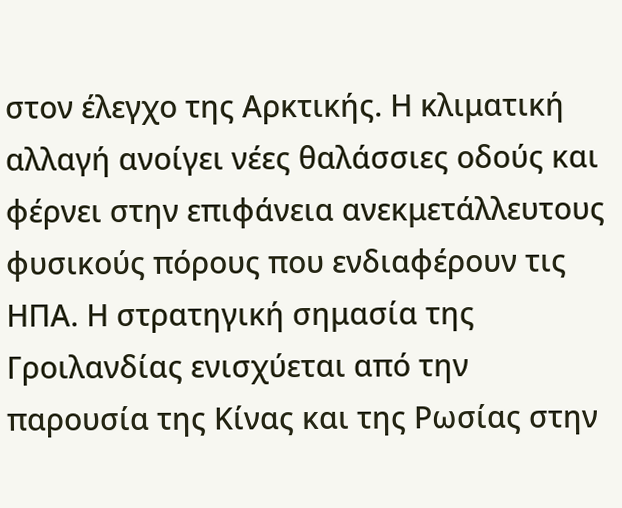στον έλεγχο της Αρκτικής. Η κλιματική αλλαγή ανοίγει νέες θαλάσσιες οδούς και φέρνει στην επιφάνεια ανεκμετάλλευτους φυσικούς πόρους που ενδιαφέρουν τις ΗΠΑ. Η στρατηγική σημασία της Γροιλανδίας ενισχύεται από την παρουσία της Κίνας και της Ρωσίας στην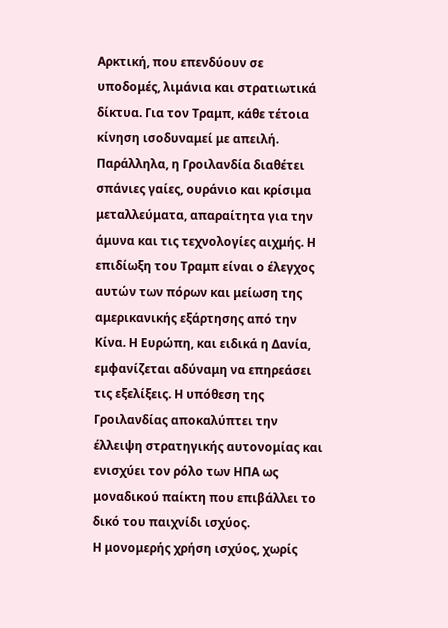Αρκτική, που επενδύουν σε υποδομές, λιμάνια και στρατιωτικά δίκτυα. Για τον Τραμπ, κάθε τέτοια κίνηση ισοδυναμεί με απειλή. Παράλληλα, η Γροιλανδία διαθέτει σπάνιες γαίες, ουράνιο και κρίσιμα μεταλλεύματα, απαραίτητα για την άμυνα και τις τεχνολογίες αιχμής. Η επιδίωξη του Τραμπ είναι ο έλεγχος αυτών των πόρων και μείωση της αμερικανικής εξάρτησης από την Κίνα. Η Ευρώπη, και ειδικά η Δανία, εμφανίζεται αδύναμη να επηρεάσει τις εξελίξεις. Η υπόθεση της Γροιλανδίας αποκαλύπτει την έλλειψη στρατηγικής αυτονομίας και ενισχύει τον ρόλο των ΗΠΑ ως μοναδικού παίκτη που επιβάλλει το δικό του παιχνίδι ισχύος.
Η μονομερής χρήση ισχύος, χωρίς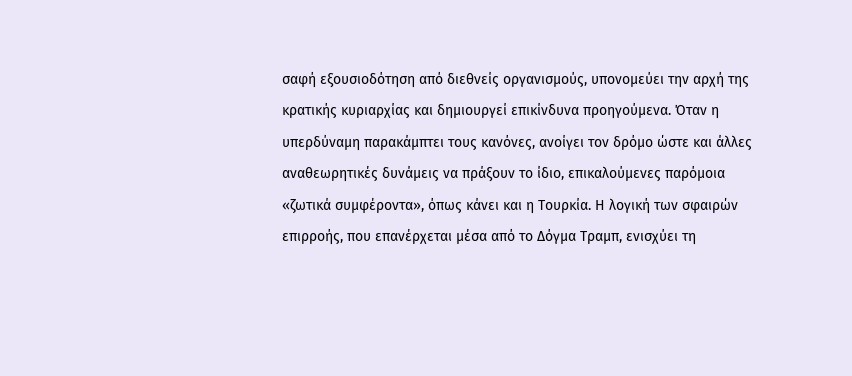σαφή εξουσιοδότηση από διεθνείς οργανισμούς, υπονομεύει την αρχή της κρατικής κυριαρχίας και δημιουργεί επικίνδυνα προηγούμενα. Όταν η υπερδύναμη παρακάμπτει τους κανόνες, ανοίγει τον δρόμο ώστε και άλλες αναθεωρητικές δυνάμεις να πράξουν το ίδιο, επικαλούμενες παρόμοια «ζωτικά συμφέροντα», όπως κάνει και η Τουρκία. Η λογική των σφαιρών επιρροής, που επανέρχεται μέσα από το Δόγμα Τραμπ, ενισχύει τη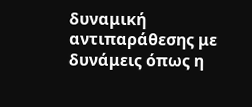δυναμική αντιπαράθεσης με δυνάμεις όπως η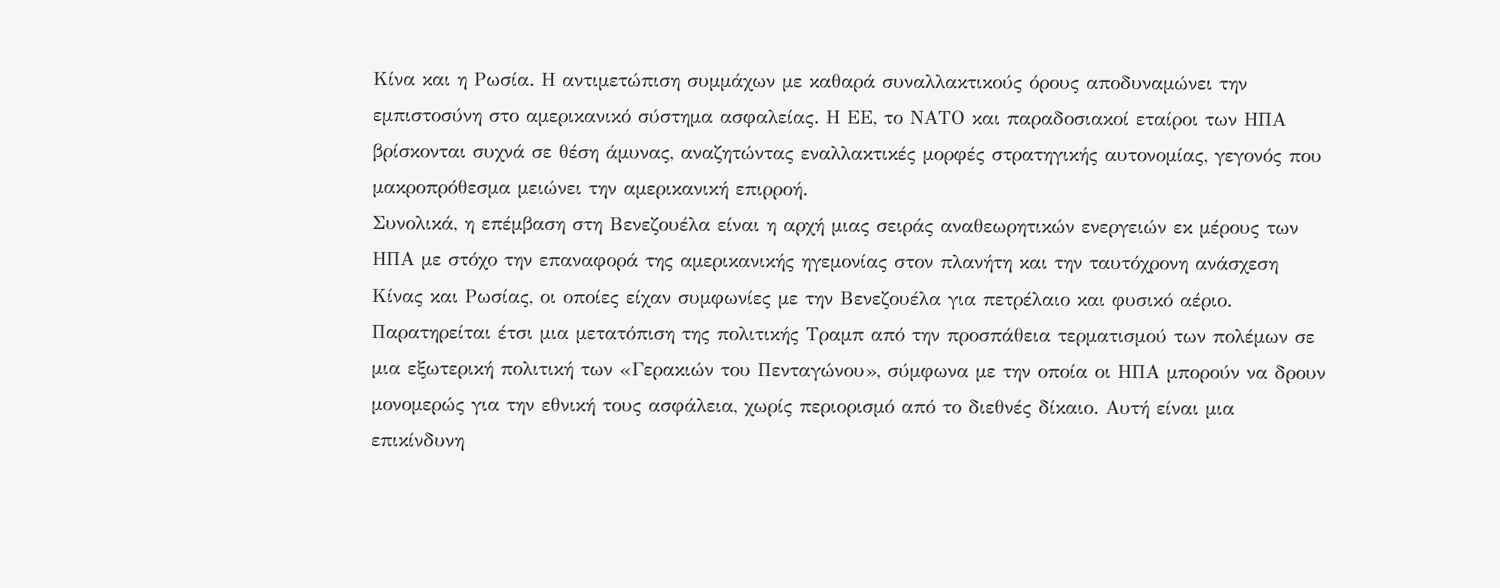Κίνα και η Ρωσία. Η αντιμετώπιση συμμάχων με καθαρά συναλλακτικούς όρους αποδυναμώνει την εμπιστοσύνη στο αμερικανικό σύστημα ασφαλείας. Η ΕΕ, το ΝΑΤΟ και παραδοσιακοί εταίροι των ΗΠΑ βρίσκονται συχνά σε θέση άμυνας, αναζητώντας εναλλακτικές μορφές στρατηγικής αυτονομίας, γεγονός που μακροπρόθεσμα μειώνει την αμερικανική επιρροή.
Συνολικά, η επέμβαση στη Βενεζουέλα είναι η αρχή μιας σειράς αναθεωρητικών ενεργειών εκ μέρους των ΗΠΑ με στόχο την επαναφορά της αμερικανικής ηγεμονίας στον πλανήτη και την ταυτόχρονη ανάσχεση Κίνας και Ρωσίας, οι οποίες είχαν συμφωνίες με την Βενεζουέλα για πετρέλαιο και φυσικό αέριο. Παρατηρείται έτσι μια μετατόπιση της πολιτικής Τραμπ από την προσπάθεια τερματισμού των πολέμων σε μια εξωτερική πολιτική των «Γερακιών του Πενταγώνου», σύμφωνα με την οποία οι ΗΠΑ μπορούν να δρουν μονομερώς για την εθνική τους ασφάλεια, χωρίς περιορισμό από το διεθνές δίκαιο. Αυτή είναι μια επικίνδυνη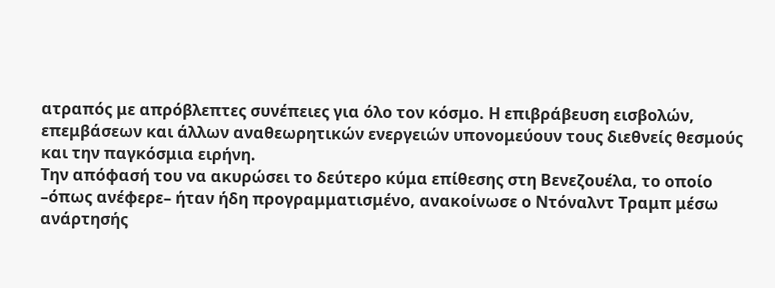ατραπός με απρόβλεπτες συνέπειες για όλο τον κόσμο. Η επιβράβευση εισβολών, επεμβάσεων και άλλων αναθεωρητικών ενεργειών υπονομεύουν τους διεθνείς θεσμούς και την παγκόσμια ειρήνη.
Την απόφασή του να ακυρώσει το δεύτερο κύμα επίθεσης στη Βενεζουέλα, το οποίο –όπως ανέφερε– ήταν ήδη προγραμματισμένο, ανακοίνωσε ο Ντόναλντ Τραμπ μέσω ανάρτησής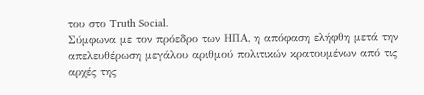του στο Truth Social.
Σύμφωνα με τον πρόεδρο των ΗΠΑ, η απόφαση ελήφθη μετά την απελευθέρωση μεγάλου αριθμού πολιτικών κρατουμένων από τις αρχές της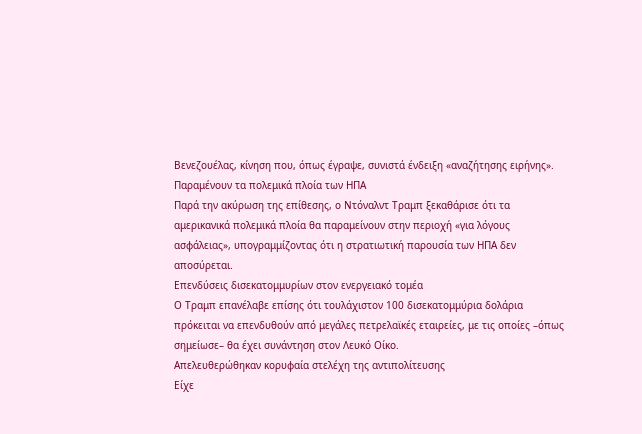Βενεζουέλας, κίνηση που, όπως έγραψε, συνιστά ένδειξη «αναζήτησης ειρήνης».
Παραμένουν τα πολεμικά πλοία των ΗΠΑ
Παρά την ακύρωση της επίθεσης, ο Ντόναλντ Τραμπ ξεκαθάρισε ότι τα αμερικανικά πολεμικά πλοία θα παραμείνουν στην περιοχή «για λόγους ασφάλειας», υπογραμμίζοντας ότι η στρατιωτική παρουσία των ΗΠΑ δεν αποσύρεται.
Επενδύσεις δισεκατομμυρίων στον ενεργειακό τομέα
Ο Τραμπ επανέλαβε επίσης ότι τουλάχιστον 100 δισεκατομμύρια δολάρια πρόκειται να επενδυθούν από μεγάλες πετρελαϊκές εταιρείες, με τις οποίες –όπως σημείωσε– θα έχει συνάντηση στον Λευκό Οίκο.
Απελευθερώθηκαν κορυφαία στελέχη της αντιπολίτευσης
Είχε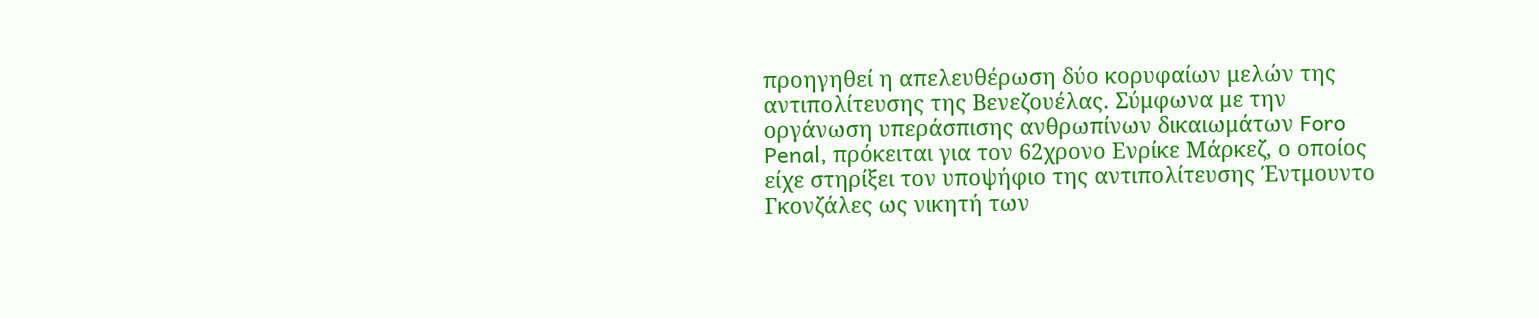προηγηθεί η απελευθέρωση δύο κορυφαίων μελών της αντιπολίτευσης της Βενεζουέλας. Σύμφωνα με την οργάνωση υπεράσπισης ανθρωπίνων δικαιωμάτων Foro Penal, πρόκειται για τον 62χρονο Ενρίκε Μάρκεζ, ο οποίος είχε στηρίξει τον υποψήφιο της αντιπολίτευσης Έντμουντο Γκονζάλες ως νικητή των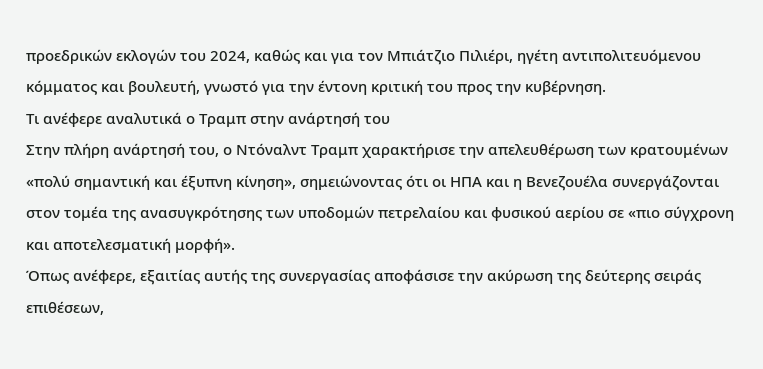προεδρικών εκλογών του 2024, καθώς και για τον Μπιάτζιο Πιλιέρι, ηγέτη αντιπολιτευόμενου κόμματος και βουλευτή, γνωστό για την έντονη κριτική του προς την κυβέρνηση.
Τι ανέφερε αναλυτικά ο Τραμπ στην ανάρτησή του
Στην πλήρη ανάρτησή του, ο Ντόναλντ Τραμπ χαρακτήρισε την απελευθέρωση των κρατουμένων «πολύ σημαντική και έξυπνη κίνηση», σημειώνοντας ότι οι ΗΠΑ και η Βενεζουέλα συνεργάζονται στον τομέα της ανασυγκρότησης των υποδομών πετρελαίου και φυσικού αερίου σε «πιο σύγχρονη και αποτελεσματική μορφή».
Όπως ανέφερε, εξαιτίας αυτής της συνεργασίας αποφάσισε την ακύρωση της δεύτερης σειράς επιθέσεων,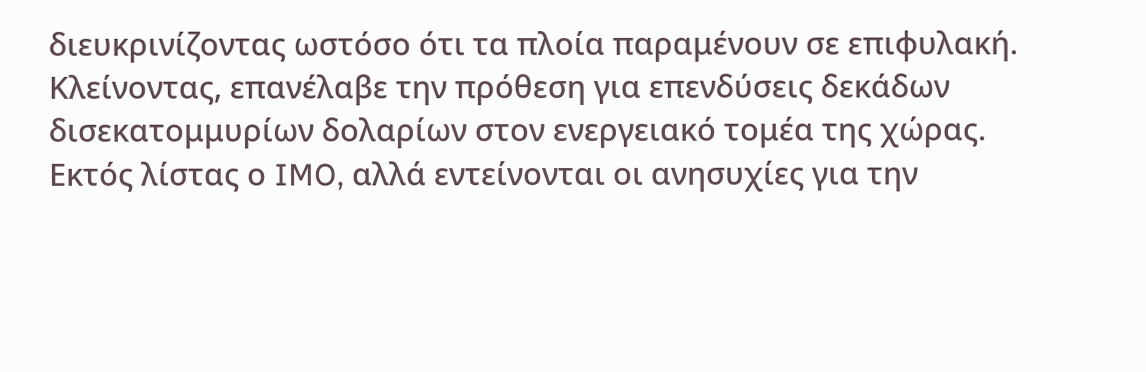διευκρινίζοντας ωστόσο ότι τα πλοία παραμένουν σε επιφυλακή. Κλείνοντας, επανέλαβε την πρόθεση για επενδύσεις δεκάδων δισεκατομμυρίων δολαρίων στον ενεργειακό τομέα της χώρας.
Εκτός λίστας ο IMO, αλλά εντείνονται οι ανησυχίες για την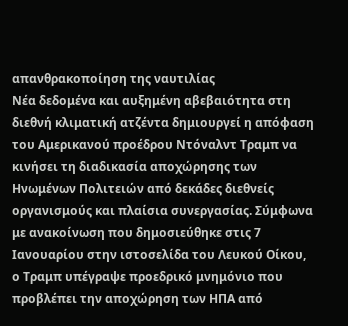απανθρακοποίηση της ναυτιλίας
Νέα δεδομένα και αυξημένη αβεβαιότητα στη διεθνή κλιματική ατζέντα δημιουργεί η απόφαση του Αμερικανού προέδρου Ντόναλντ Τραμπ να κινήσει τη διαδικασία αποχώρησης των Ηνωμένων Πολιτειών από δεκάδες διεθνείς οργανισμούς και πλαίσια συνεργασίας. Σύμφωνα με ανακοίνωση που δημοσιεύθηκε στις 7 Ιανουαρίου στην ιστοσελίδα του Λευκού Οίκου, ο Τραμπ υπέγραψε προεδρικό μνημόνιο που προβλέπει την αποχώρηση των ΗΠΑ από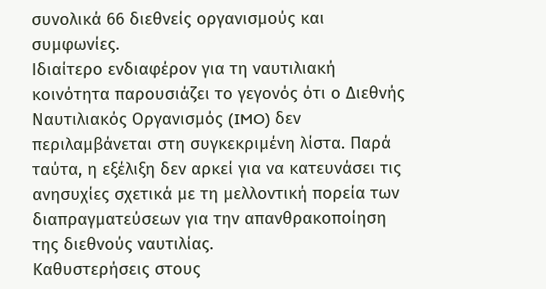συνολικά 66 διεθνείς οργανισμούς και συμφωνίες.
Ιδιαίτερο ενδιαφέρον για τη ναυτιλιακή κοινότητα παρουσιάζει το γεγονός ότι ο Διεθνής Ναυτιλιακός Οργανισμός (IMO) δεν περιλαμβάνεται στη συγκεκριμένη λίστα. Παρά ταύτα, η εξέλιξη δεν αρκεί για να κατευνάσει τις ανησυχίες σχετικά με τη μελλοντική πορεία των διαπραγματεύσεων για την απανθρακοποίηση της διεθνούς ναυτιλίας.
Καθυστερήσεις στους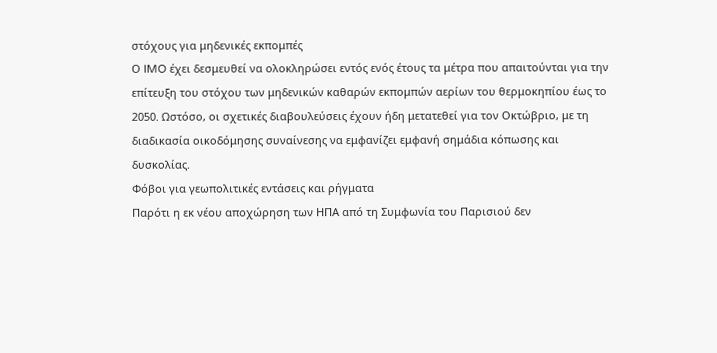στόχους για μηδενικές εκπομπές
Ο IMO έχει δεσμευθεί να ολοκληρώσει εντός ενός έτους τα μέτρα που απαιτούνται για την επίτευξη του στόχου των μηδενικών καθαρών εκπομπών αερίων του θερμοκηπίου έως το 2050. Ωστόσο, οι σχετικές διαβουλεύσεις έχουν ήδη μετατεθεί για τον Οκτώβριο, με τη διαδικασία οικοδόμησης συναίνεσης να εμφανίζει εμφανή σημάδια κόπωσης και δυσκολίας.
Φόβοι για γεωπολιτικές εντάσεις και ρήγματα
Παρότι η εκ νέου αποχώρηση των ΗΠΑ από τη Συμφωνία του Παρισιού δεν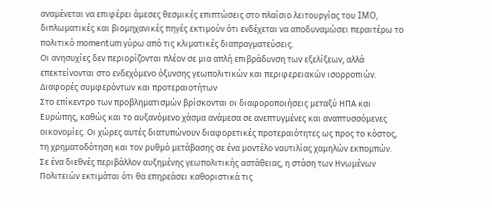αναμένεται να επιφέρει άμεσες θεσμικές επιπτώσεις στο πλαίσιο λειτουργίας του IMO, διπλωματικές και βιομηχανικές πηγές εκτιμούν ότι ενδέχεται να αποδυναμώσει περαιτέρω το πολιτικό momentum γύρω από τις κλιματικές διαπραγματεύσεις.
Οι ανησυχίες δεν περιορίζονται πλέον σε μια απλή επιβράδυνση των εξελίξεων, αλλά επεκτείνονται στο ενδεχόμενο όξυνσης γεωπολιτικών και περιφερειακών ισορροπιών.
Διαφορές συμφερόντων και προτεραιοτήτων
Στο επίκεντρο των προβληματισμών βρίσκονται οι διαφοροποιήσεις μεταξύ ΗΠΑ και Ευρώπης, καθώς και το αυξανόμενο χάσμα ανάμεσα σε ανεπτυγμένες και αναπτυσσόμενες οικονομίες. Οι χώρες αυτές διατυπώνουν διαφορετικές προτεραιότητες ως προς το κόστος, τη χρηματοδότηση και τον ρυθμό μετάβασης σε ένα μοντέλο ναυτιλίας χαμηλών εκπομπών.
Σε ένα διεθνές περιβάλλον αυξημένης γεωπολιτικής αστάθειας, η στάση των Ηνωμένων Πολιτειών εκτιμάται ότι θα επηρεάσει καθοριστικά τις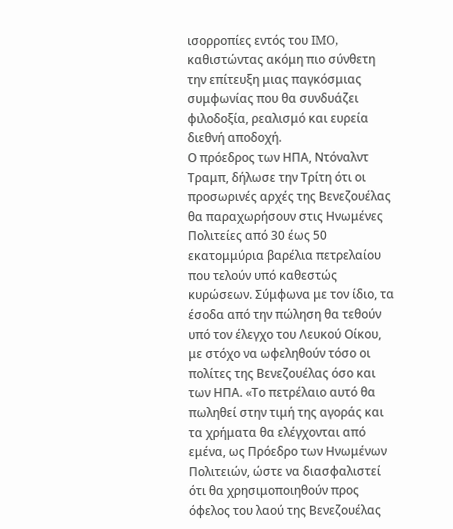ισορροπίες εντός του IMO, καθιστώντας ακόμη πιο σύνθετη την επίτευξη μιας παγκόσμιας συμφωνίας που θα συνδυάζει φιλοδοξία, ρεαλισμό και ευρεία διεθνή αποδοχή.
Ο πρόεδρος των ΗΠΑ, Ντόναλντ Τραμπ, δήλωσε την Τρίτη ότι οι προσωρινές αρχές της Βενεζουέλας θα παραχωρήσουν στις Ηνωμένες Πολιτείες από 30 έως 50 εκατομμύρια βαρέλια πετρελαίου που τελούν υπό καθεστώς κυρώσεων. Σύμφωνα με τον ίδιο, τα έσοδα από την πώληση θα τεθούν υπό τον έλεγχο του Λευκού Οίκου, με στόχο να ωφεληθούν τόσο οι πολίτες της Βενεζουέλας όσο και των ΗΠΑ. «Το πετρέλαιο αυτό θα πωληθεί στην τιμή της αγοράς και τα χρήματα θα ελέγχονται από εμένα, ως Πρόεδρο των Ηνωμένων Πολιτειών, ώστε να διασφαλιστεί ότι θα χρησιμοποιηθούν προς όφελος του λαού της Βενεζουέλας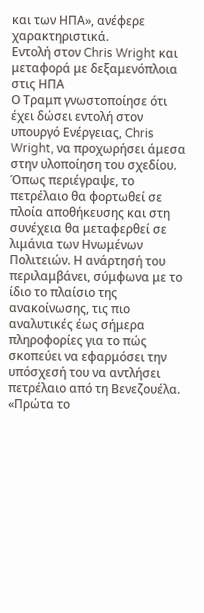και των ΗΠΑ», ανέφερε χαρακτηριστικά.
Εντολή στον Chris Wright και μεταφορά με δεξαμενόπλοια στις ΗΠΑ
Ο Τραμπ γνωστοποίησε ότι έχει δώσει εντολή στον υπουργό Ενέργειας, Chris Wright, να προχωρήσει άμεσα στην υλοποίηση του σχεδίου. Όπως περιέγραψε, το πετρέλαιο θα φορτωθεί σε πλοία αποθήκευσης και στη συνέχεια θα μεταφερθεί σε λιμάνια των Ηνωμένων Πολιτειών. Η ανάρτησή του περιλαμβάνει, σύμφωνα με το ίδιο το πλαίσιο της ανακοίνωσης, τις πιο αναλυτικές έως σήμερα πληροφορίες για το πώς σκοπεύει να εφαρμόσει την υπόσχεσή του να αντλήσει πετρέλαιο από τη Βενεζουέλα.
«Πρώτα το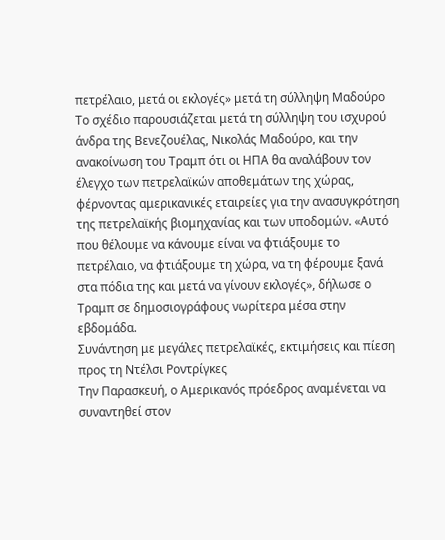πετρέλαιο, μετά οι εκλογές» μετά τη σύλληψη Μαδούρο
Το σχέδιο παρουσιάζεται μετά τη σύλληψη του ισχυρού άνδρα της Βενεζουέλας, Νικολάς Μαδούρο, και την ανακοίνωση του Τραμπ ότι οι ΗΠΑ θα αναλάβουν τον έλεγχο των πετρελαϊκών αποθεμάτων της χώρας, φέρνοντας αμερικανικές εταιρείες για την ανασυγκρότηση της πετρελαϊκής βιομηχανίας και των υποδομών. «Αυτό που θέλουμε να κάνουμε είναι να φτιάξουμε το πετρέλαιο, να φτιάξουμε τη χώρα, να τη φέρουμε ξανά στα πόδια της και μετά να γίνουν εκλογές», δήλωσε ο Τραμπ σε δημοσιογράφους νωρίτερα μέσα στην εβδομάδα.
Συνάντηση με μεγάλες πετρελαϊκές, εκτιμήσεις και πίεση προς τη Ντέλσι Ροντρίγκες
Την Παρασκευή, ο Αμερικανός πρόεδρος αναμένεται να συναντηθεί στον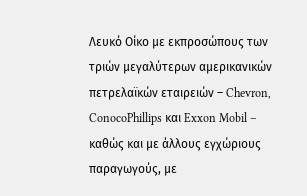Λευκό Οίκο με εκπροσώπους των τριών μεγαλύτερων αμερικανικών πετρελαϊκών εταιρειών – Chevron, ConocoPhillips και Exxon Mobil – καθώς και με άλλους εγχώριους παραγωγούς, με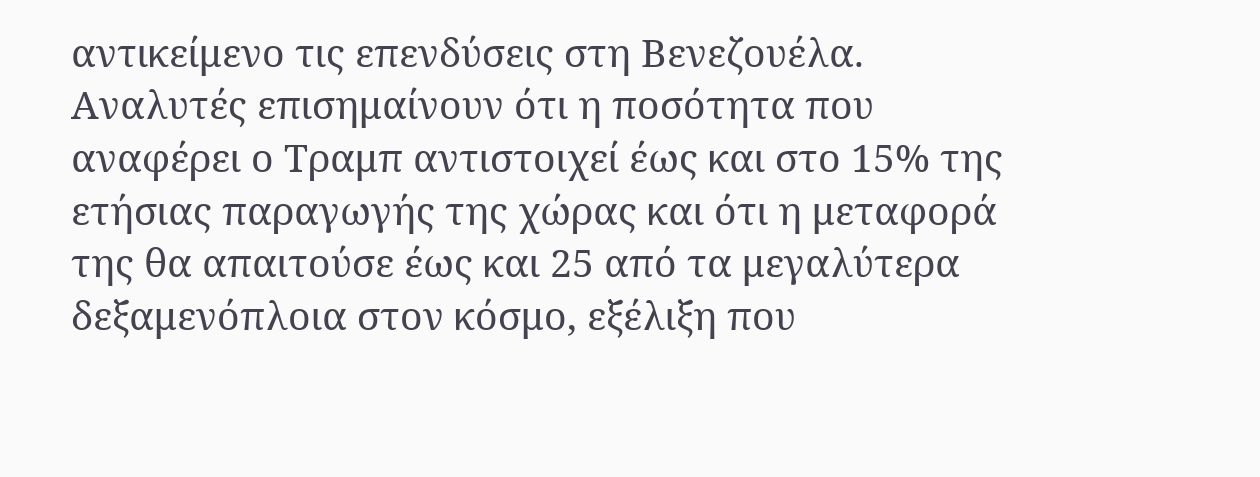αντικείμενο τις επενδύσεις στη Βενεζουέλα. Αναλυτές επισημαίνουν ότι η ποσότητα που αναφέρει ο Τραμπ αντιστοιχεί έως και στο 15% της ετήσιας παραγωγής της χώρας και ότι η μεταφορά της θα απαιτούσε έως και 25 από τα μεγαλύτερα δεξαμενόπλοια στον κόσμο, εξέλιξη που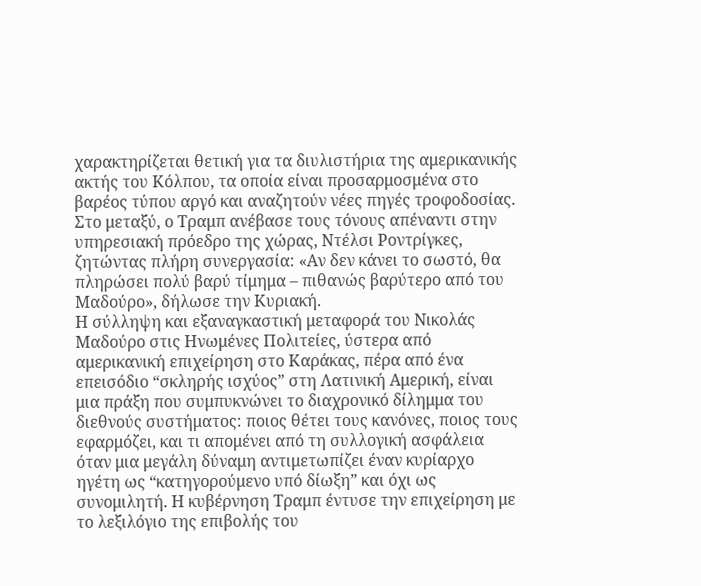χαρακτηρίζεται θετική για τα διυλιστήρια της αμερικανικής ακτής του Κόλπου, τα οποία είναι προσαρμοσμένα στο βαρέος τύπου αργό και αναζητούν νέες πηγές τροφοδοσίας. Στο μεταξύ, ο Τραμπ ανέβασε τους τόνους απέναντι στην υπηρεσιακή πρόεδρο της χώρας, Ντέλσι Ροντρίγκες, ζητώντας πλήρη συνεργασία: «Αν δεν κάνει το σωστό, θα πληρώσει πολύ βαρύ τίμημα – πιθανώς βαρύτερο από του Μαδούρο», δήλωσε την Κυριακή.
Η σύλληψη και εξαναγκαστική μεταφορά του Νικολάς Μαδούρο στις Ηνωμένες Πολιτείες, ύστερα από αμερικανική επιχείρηση στο Καράκας, πέρα από ένα επεισόδιο “σκληρής ισχύος” στη Λατινική Αμερική, είναι μια πράξη που συμπυκνώνει το διαχρονικό δίλημμα του διεθνούς συστήματος: ποιος θέτει τους κανόνες, ποιος τους εφαρμόζει, και τι απομένει από τη συλλογική ασφάλεια όταν μια μεγάλη δύναμη αντιμετωπίζει έναν κυρίαρχο ηγέτη ως “κατηγορούμενο υπό δίωξη” και όχι ως συνομιλητή. Η κυβέρνηση Τραμπ έντυσε την επιχείρηση με το λεξιλόγιο της επιβολής του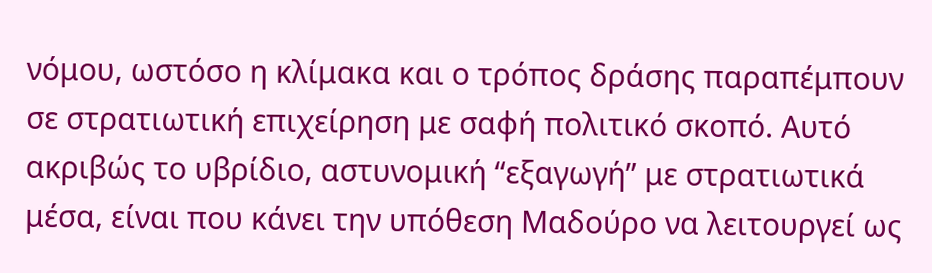νόμου, ωστόσο η κλίμακα και ο τρόπος δράσης παραπέμπουν σε στρατιωτική επιχείρηση με σαφή πολιτικό σκοπό. Αυτό ακριβώς το υβρίδιο, αστυνομική “εξαγωγή” με στρατιωτικά μέσα, είναι που κάνει την υπόθεση Μαδούρο να λειτουργεί ως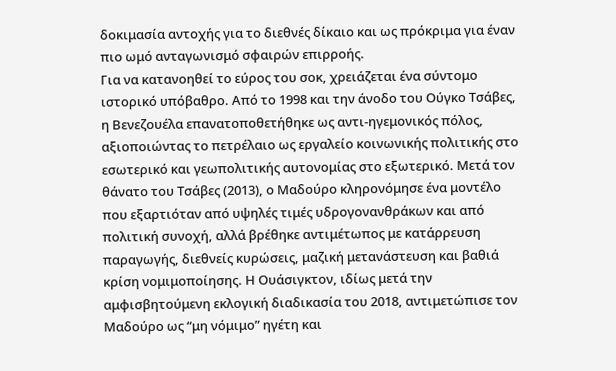δοκιμασία αντοχής για το διεθνές δίκαιο και ως πρόκριμα για έναν πιο ωμό ανταγωνισμό σφαιρών επιρροής.
Για να κατανοηθεί το εύρος του σοκ, χρειάζεται ένα σύντομο ιστορικό υπόβαθρο. Από το 1998 και την άνοδο του Ούγκο Τσάβες, η Βενεζουέλα επανατοποθετήθηκε ως αντι-ηγεμονικός πόλος, αξιοποιώντας το πετρέλαιο ως εργαλείο κοινωνικής πολιτικής στο εσωτερικό και γεωπολιτικής αυτονομίας στο εξωτερικό. Μετά τον θάνατο του Τσάβες (2013), ο Μαδούρο κληρονόμησε ένα μοντέλο που εξαρτιόταν από υψηλές τιμές υδρογονανθράκων και από πολιτική συνοχή, αλλά βρέθηκε αντιμέτωπος με κατάρρευση παραγωγής, διεθνείς κυρώσεις, μαζική μετανάστευση και βαθιά κρίση νομιμοποίησης. Η Ουάσιγκτον, ιδίως μετά την αμφισβητούμενη εκλογική διαδικασία του 2018, αντιμετώπισε τον Μαδούρο ως “μη νόμιμο” ηγέτη και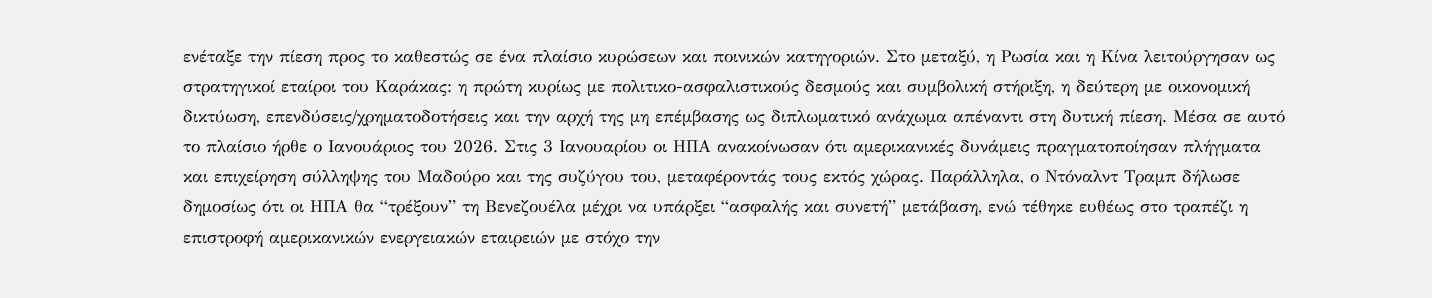ενέταξε την πίεση προς το καθεστώς σε ένα πλαίσιο κυρώσεων και ποινικών κατηγοριών. Στο μεταξύ, η Ρωσία και η Κίνα λειτούργησαν ως στρατηγικοί εταίροι του Καράκας: η πρώτη κυρίως με πολιτικο-ασφαλιστικούς δεσμούς και συμβολική στήριξη, η δεύτερη με οικονομική δικτύωση, επενδύσεις/χρηματοδοτήσεις και την αρχή της μη επέμβασης ως διπλωματικό ανάχωμα απέναντι στη δυτική πίεση. Μέσα σε αυτό το πλαίσιο ήρθε ο Ιανουάριος του 2026. Στις 3 Ιανουαρίου οι ΗΠΑ ανακοίνωσαν ότι αμερικανικές δυνάμεις πραγματοποίησαν πλήγματα και επιχείρηση σύλληψης του Μαδούρο και της συζύγου του, μεταφέροντάς τους εκτός χώρας. Παράλληλα, ο Ντόναλντ Τραμπ δήλωσε δημοσίως ότι οι ΗΠΑ θα “τρέξουν” τη Βενεζουέλα μέχρι να υπάρξει “ασφαλής και συνετή” μετάβαση, ενώ τέθηκε ευθέως στο τραπέζι η επιστροφή αμερικανικών ενεργειακών εταιρειών με στόχο την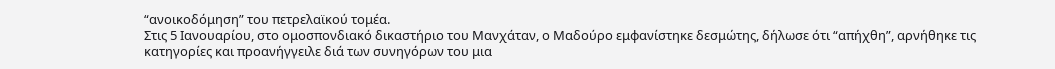“ανοικοδόμηση” του πετρελαϊκού τομέα.
Στις 5 Ιανουαρίου, στο ομοσπονδιακό δικαστήριο του Μανχάταν, ο Μαδούρο εμφανίστηκε δεσμώτης, δήλωσε ότι “απήχθη”, αρνήθηκε τις κατηγορίες και προανήγγειλε διά των συνηγόρων του μια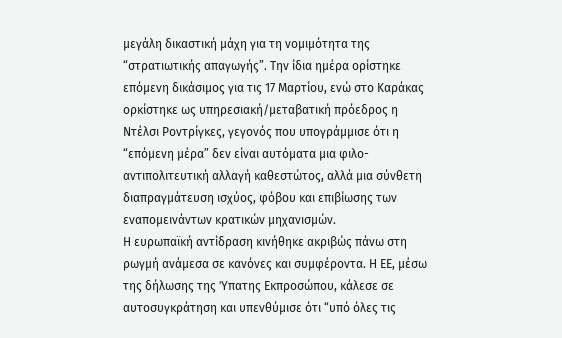μεγάλη δικαστική μάχη για τη νομιμότητα της “στρατιωτικής απαγωγής”. Την ίδια ημέρα ορίστηκε επόμενη δικάσιμος για τις 17 Μαρτίου, ενώ στο Καράκας ορκίστηκε ως υπηρεσιακή/μεταβατική πρόεδρος η Ντέλσι Ροντρίγκες, γεγονός που υπογράμμισε ότι η “επόμενη μέρα” δεν είναι αυτόματα μια φιλο-αντιπολιτευτική αλλαγή καθεστώτος, αλλά μια σύνθετη διαπραγμάτευση ισχύος, φόβου και επιβίωσης των εναπομεινάντων κρατικών μηχανισμών.
Η ευρωπαϊκή αντίδραση κινήθηκε ακριβώς πάνω στη ρωγμή ανάμεσα σε κανόνες και συμφέροντα. Η ΕΕ, μέσω της δήλωσης της Ύπατης Εκπροσώπου, κάλεσε σε αυτοσυγκράτηση και υπενθύμισε ότι “υπό όλες τις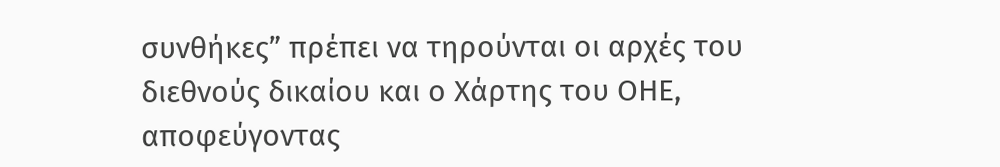συνθήκες” πρέπει να τηρούνται οι αρχές του διεθνούς δικαίου και ο Χάρτης του ΟΗΕ, αποφεύγοντας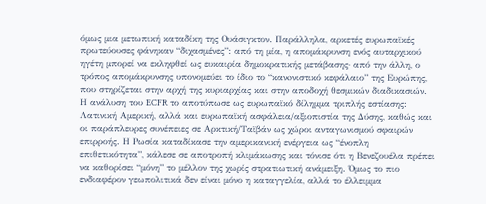όμως μια μετωπική καταδίκη της Ουάσιγκτον. Παράλληλα, αρκετές ευρωπαϊκές πρωτεύουσες φάνηκαν “διχασμένες”: από τη μία, η απομάκρυνση ενός αυταρχικού ηγέτη μπορεί να εκληφθεί ως ευκαιρία δημοκρατικής μετάβασης· από την άλλη, ο τρόπος απομάκρυνσης υπονομεύει το ίδιο το “κανoνιστικό κεφάλαιο” της Ευρώπης, που στηρίζεται στην αρχή της κυριαρχίας και στην αποδοχή θεσμικών διαδικασιών. Η ανάλυση του ECFR το αποτύπωσε ως ευρωπαϊκό δίλημμα τριπλής εστίασης: Λατινική Αμερική, αλλά και ευρωπαϊκή ασφάλεια/αξιοπιστία της Δύσης, καθώς και οι παράπλευρες συνέπειες σε Αρκτική/Ταϊβάν ως χώροι ανταγωνισμού σφαιρών επιρροής. Η Ρωσία καταδίκασε την αμερικανική ενέργεια ως “ένοπλη επιθετικότητα”, κάλεσε σε αποτροπή κλιμάκωσης και τόνισε ότι η Βενεζουέλα πρέπει να καθορίσει “μόνη” το μέλλον της χωρίς στρατιωτική ανάμειξη. Όμως το πιο ενδιαφέρον γεωπολιτικά δεν είναι μόνο η καταγγελία, αλλά το έλλειμμα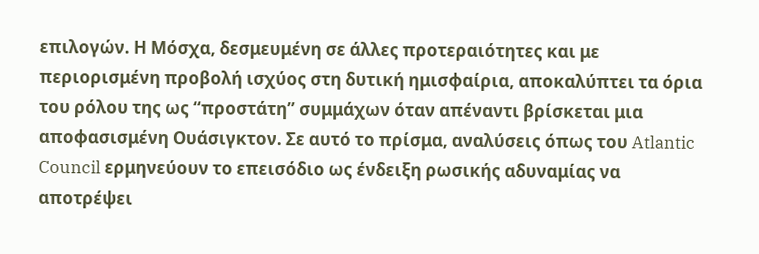επιλογών. Η Μόσχα, δεσμευμένη σε άλλες προτεραιότητες και με περιορισμένη προβολή ισχύος στη δυτική ημισφαίρια, αποκαλύπτει τα όρια του ρόλου της ως “προστάτη” συμμάχων όταν απέναντι βρίσκεται μια αποφασισμένη Ουάσιγκτον. Σε αυτό το πρίσμα, αναλύσεις όπως του Atlantic Council ερμηνεύουν το επεισόδιο ως ένδειξη ρωσικής αδυναμίας να αποτρέψει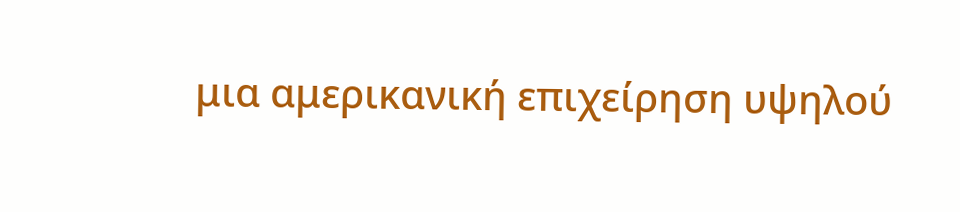μια αμερικανική επιχείρηση υψηλού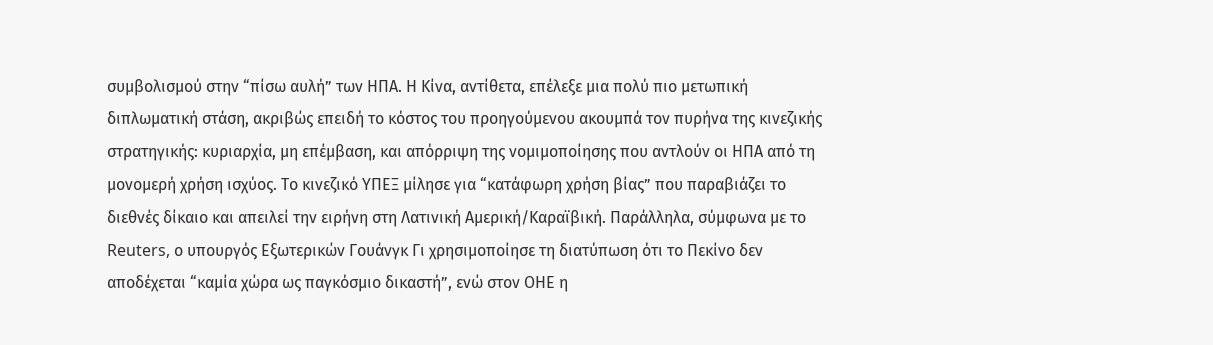συμβολισμού στην “πίσω αυλή” των ΗΠΑ. Η Κίνα, αντίθετα, επέλεξε μια πολύ πιο μετωπική διπλωματική στάση, ακριβώς επειδή το κόστος του προηγούμενου ακουμπά τον πυρήνα της κινεζικής στρατηγικής: κυριαρχία, μη επέμβαση, και απόρριψη της νομιμοποίησης που αντλούν οι ΗΠΑ από τη μονομερή χρήση ισχύος. Το κινεζικό ΥΠΕΞ μίλησε για “κατάφωρη χρήση βίας” που παραβιάζει το διεθνές δίκαιο και απειλεί την ειρήνη στη Λατινική Αμερική/Καραϊβική. Παράλληλα, σύμφωνα με το Reuters, ο υπουργός Εξωτερικών Γουάνγκ Γι χρησιμοποίησε τη διατύπωση ότι το Πεκίνο δεν αποδέχεται “καμία χώρα ως παγκόσμιο δικαστή”, ενώ στον ΟΗΕ η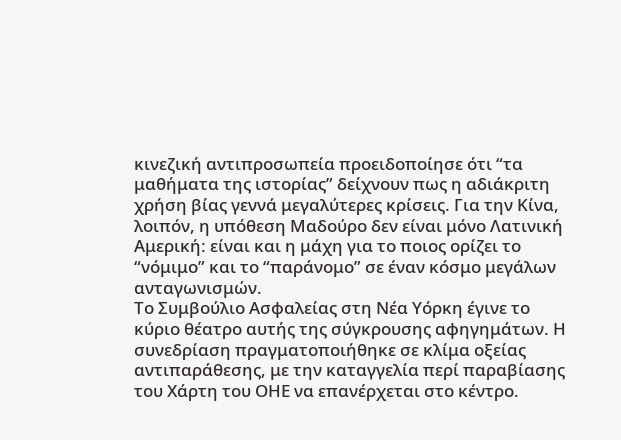κινεζική αντιπροσωπεία προειδοποίησε ότι “τα μαθήματα της ιστορίας” δείχνουν πως η αδιάκριτη χρήση βίας γεννά μεγαλύτερες κρίσεις. Για την Κίνα, λοιπόν, η υπόθεση Μαδούρο δεν είναι μόνο Λατινική Αμερική: είναι και η μάχη για το ποιος ορίζει το “νόμιμο” και το “παράνομο” σε έναν κόσμο μεγάλων ανταγωνισμών.
Το Συμβούλιο Ασφαλείας στη Νέα Υόρκη έγινε το κύριο θέατρο αυτής της σύγκρουσης αφηγημάτων. Η συνεδρίαση πραγματοποιήθηκε σε κλίμα οξείας αντιπαράθεσης, με την καταγγελία περί παραβίασης του Χάρτη του ΟΗΕ να επανέρχεται στο κέντρο.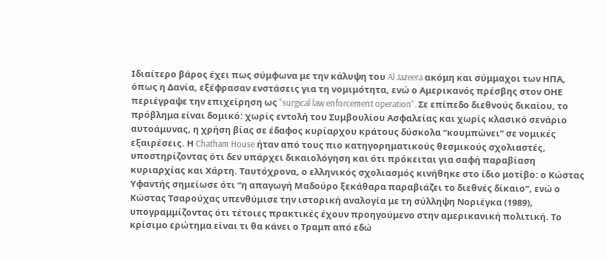Ιδιαίτερο βάρος έχει πως σύμφωνα με την κάλυψη του Al Jazeera ακόμη και σύμμαχοι των ΗΠΑ, όπως η Δανία, εξέφρασαν ενστάσεις για τη νομιμότητα, ενώ ο Αμερικανός πρέσβης στον ΟΗΕ περιέγραψε την επιχείρηση ως “surgical law enforcement operation”. Σε επίπεδο διεθνούς δικαίου, το πρόβλημα είναι δομικό: χωρίς εντολή του Συμβουλίου Ασφαλείας και χωρίς κλασικό σενάριο αυτοάμυνας, η χρήση βίας σε έδαφος κυρίαρχου κράτους δύσκολα “κουμπώνει” σε νομικές εξαιρέσεις. Η Chatham House ήταν από τους πιο κατηγορηματικούς θεσμικούς σχολιαστές, υποστηρίζοντας ότι δεν υπάρχει δικαιολόγηση και ότι πρόκειται για σαφή παραβίαση κυριαρχίας και Χάρτη. Ταυτόχρονα, ο ελληνικός σχολιασμός κινήθηκε στο ίδιο μοτίβο: ο Κώστας Υφαντής σημείωσε ότι “η απαγωγή Μαδούρο ξεκάθαρα παραβιάζει το διεθνές δίκαιο”, ενώ ο Κώστας Τσαρούχας υπενθύμισε την ιστορική αναλογία με τη σύλληψη Νοριέγκα (1989), υπογραμμίζοντας ότι τέτοιες πρακτικές έχουν προηγούμενο στην αμερικανική πολιτική. Το κρίσιμο ερώτημα είναι τι θα κάνει ο Τραμπ από εδώ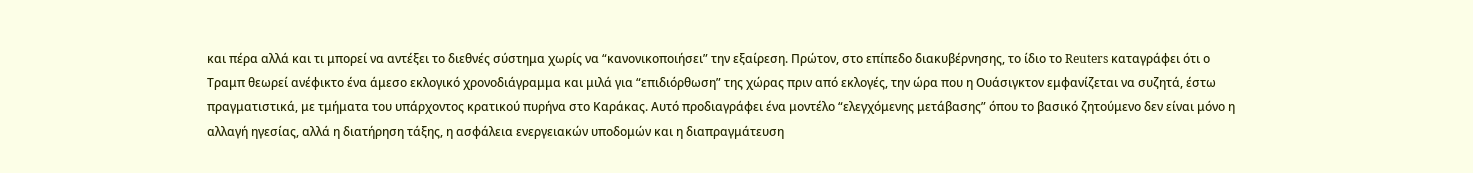και πέρα αλλά και τι μπορεί να αντέξει το διεθνές σύστημα χωρίς να “κανονικοποιήσει” την εξαίρεση. Πρώτον, στο επίπεδο διακυβέρνησης, το ίδιο το Reuters καταγράφει ότι ο Τραμπ θεωρεί ανέφικτο ένα άμεσο εκλογικό χρονοδιάγραμμα και μιλά για “επιδιόρθωση” της χώρας πριν από εκλογές, την ώρα που η Ουάσιγκτον εμφανίζεται να συζητά, έστω πραγματιστικά, με τμήματα του υπάρχοντος κρατικού πυρήνα στο Καράκας. Αυτό προδιαγράφει ένα μοντέλο “ελεγχόμενης μετάβασης” όπου το βασικό ζητούμενο δεν είναι μόνο η αλλαγή ηγεσίας, αλλά η διατήρηση τάξης, η ασφάλεια ενεργειακών υποδομών και η διαπραγμάτευση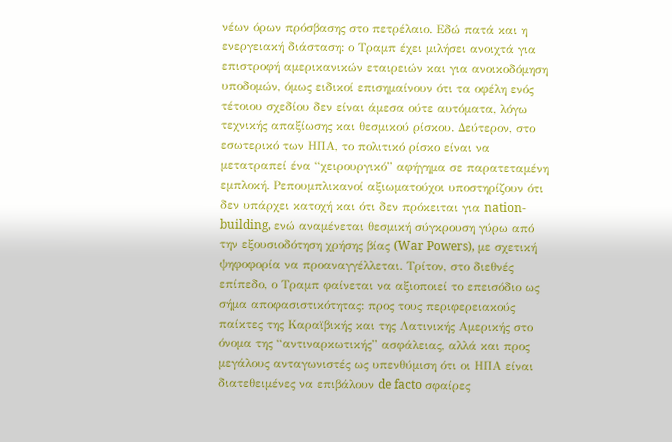νέων όρων πρόσβασης στο πετρέλαιο. Εδώ πατά και η ενεργειακή διάσταση: ο Τραμπ έχει μιλήσει ανοιχτά για επιστροφή αμερικανικών εταιρειών και για ανοικοδόμηση υποδομών, όμως ειδικοί επισημαίνουν ότι τα οφέλη ενός τέτοιου σχεδίου δεν είναι άμεσα ούτε αυτόματα, λόγω τεχνικής απαξίωσης και θεσμικού ρίσκου. Δεύτερον, στο εσωτερικό των ΗΠΑ, το πολιτικό ρίσκο είναι να μετατραπεί ένα “χειρουργικό” αφήγημα σε παρατεταμένη εμπλοκή. Ρεπουμπλικανοί αξιωματούχοι υποστηρίζουν ότι δεν υπάρχει κατοχή και ότι δεν πρόκειται για nation-building, ενώ αναμένεται θεσμική σύγκρουση γύρω από την εξουσιοδότηση χρήσης βίας (War Powers), με σχετική ψηφοφορία να προαναγγέλλεται. Τρίτον, στο διεθνές επίπεδο, ο Τραμπ φαίνεται να αξιοποιεί το επεισόδιο ως σήμα αποφασιστικότητας: προς τους περιφερειακούς παίκτες της Καραϊβικής και της Λατινικής Αμερικής στο όνομα της “αντιναρκωτικής” ασφάλειας, αλλά και προς μεγάλους ανταγωνιστές ως υπενθύμιση ότι οι ΗΠΑ είναι διατεθειμένες να επιβάλουν de facto σφαίρες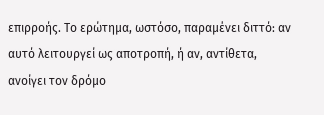επιρροής. Το ερώτημα, ωστόσο, παραμένει διττό: αν αυτό λειτουργεί ως αποτροπή, ή αν, αντίθετα, ανοίγει τον δρόμο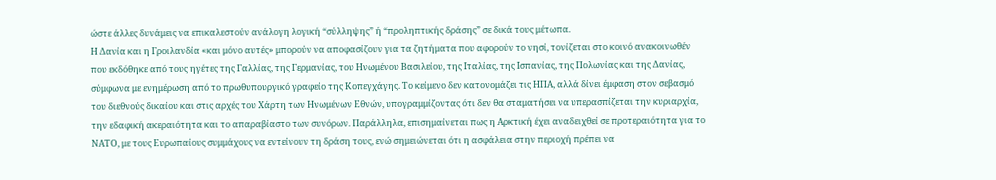ώστε άλλες δυνάμεις να επικαλεστούν ανάλογη λογική “σύλληψης” ή “προληπτικής δράσης” σε δικά τους μέτωπα.
Η Δανία και η Γροιλανδία «και μόνο αυτές» μπορούν να αποφασίζουν για τα ζητήματα που αφορούν το νησί, τονίζεται στο κοινό ανακοινωθέν που εκδόθηκε από τους ηγέτες της Γαλλίας, της Γερμανίας, του Ηνωμένου Βασιλείου, της Ιταλίας, της Ισπανίας, της Πολωνίας και της Δανίας, σύμφωνα με ενημέρωση από το πρωθυπουργικό γραφείο της Κοπεγχάγης. Το κείμενο δεν κατονομάζει τις ΗΠΑ, αλλά δίνει έμφαση στον σεβασμό του διεθνούς δικαίου και στις αρχές του Χάρτη των Ηνωμένων Εθνών, υπογραμμίζοντας ότι δεν θα σταματήσει να υπερασπίζεται την κυριαρχία, την εδαφική ακεραιότητα και το απαραβίαστο των συνόρων. Παράλληλα, επισημαίνεται πως η Αρκτική έχει αναδειχθεί σε προτεραιότητα για το ΝΑΤΟ, με τους Ευρωπαίους συμμάχους να εντείνουν τη δράση τους, ενώ σημειώνεται ότι η ασφάλεια στην περιοχή πρέπει να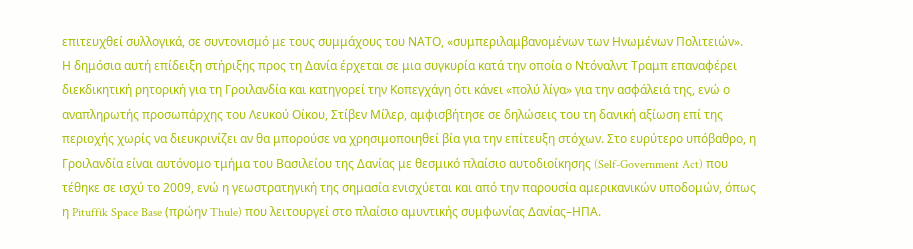επιτευχθεί συλλογικά, σε συντονισμό με τους συμμάχους του ΝΑΤΟ, «συμπεριλαμβανομένων των Ηνωμένων Πολιτειών».
Η δημόσια αυτή επίδειξη στήριξης προς τη Δανία έρχεται σε μια συγκυρία κατά την οποία ο Ντόναλντ Τραμπ επαναφέρει διεκδικητική ρητορική για τη Γροιλανδία και κατηγορεί την Κοπεγχάγη ότι κάνει «πολύ λίγα» για την ασφάλειά της, ενώ ο αναπληρωτής προσωπάρχης του Λευκού Οίκου, Στίβεν Μίλερ, αμφισβήτησε σε δηλώσεις του τη δανική αξίωση επί της περιοχής χωρίς να διευκρινίζει αν θα μπορούσε να χρησιμοποιηθεί βία για την επίτευξη στόχων. Στο ευρύτερο υπόβαθρο, η Γροιλανδία είναι αυτόνομο τμήμα του Βασιλείου της Δανίας με θεσμικό πλαίσιο αυτοδιοίκησης (Self-Government Act) που τέθηκε σε ισχύ το 2009, ενώ η γεωστρατηγική της σημασία ενισχύεται και από την παρουσία αμερικανικών υποδομών, όπως η Pituffik Space Base (πρώην Thule) που λειτουργεί στο πλαίσιο αμυντικής συμφωνίας Δανίας–ΗΠΑ.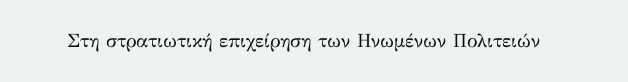Στη στρατιωτική επιχείρηση των Ηνωμένων Πολιτειών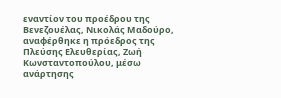εναντίον του προέδρου της Βενεζουέλας, Νικολάς Μαδούρο, αναφέρθηκε η πρόεδρος της Πλεύσης Ελευθερίας, Ζωή Κωνσταντοπούλου, μέσω ανάρτησης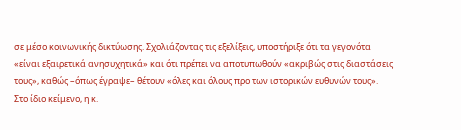σε μέσο κοινωνικής δικτύωσης. Σχολιάζοντας τις εξελίξεις, υποστήριξε ότι τα γεγονότα «είναι εξαιρετικά ανησυχητικά» και ότι πρέπει να αποτυπωθούν «ακριβώς στις διαστάσεις τους», καθώς –όπως έγραψε– θέτουν «όλες και όλους προ των ιστορικών ευθυνών τους».
Στο ίδιο κείμενο, η κ.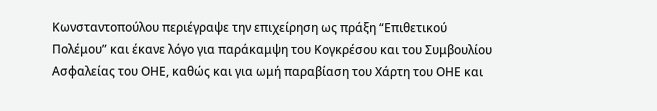Κωνσταντοπούλου περιέγραψε την επιχείρηση ως πράξη “Επιθετικού Πολέμου” και έκανε λόγο για παράκαμψη του Κογκρέσου και του Συμβουλίου Ασφαλείας του ΟΗΕ, καθώς και για ωμή παραβίαση του Χάρτη του ΟΗΕ και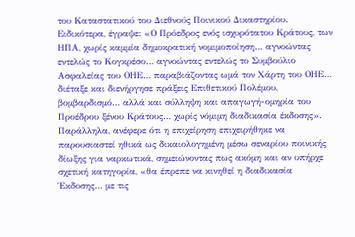του Καταστατικού του Διεθνούς Ποινικού Δικαστηρίου. Ειδικότερα, έγραψε: «Ο Πρόεδρος ενός ισχυρότατου Κράτους, των ΗΠΑ, χωρίς καμμία δημοκρατική νομιμοποίηση… αγνοώντας εντελώς το Κογκρέσο… αγνοώντας εντελώς το Συμβούλιο Ασφαλείας του ΟΗΕ… παραβιάζοντας ωμά τον Χάρτη του ΟΗΕ… διέταξε και διενήργησε πράξεις Επιθετικού Πολέμου, βομβαρδισμό… αλλά και σύλληψη και απαγωγή-ομηρία του Προέδρου ξένου Κράτους… χωρίς νόμιμη διαδικασία έκδοσης».
Παράλληλα, ανέφερε ότι η επιχείρηση επιχειρήθηκε να παρουσιαστεί ηθικά ως δικαιολογημένη μέσω σεναρίου ποινικής δίωξης για ναρκωτικά, σημειώνοντας πως ακόμη και αν υπήρχε σχετική κατηγορία, «θα έπρεπε να κινηθεί η διαδικασία Έκδοσης… με τις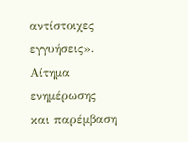αντίστοιχες εγγυήσεις».
Αίτημα ενημέρωσης και παρέμβαση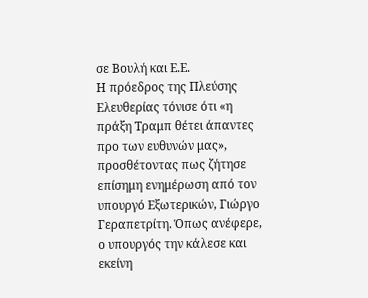σε Βουλή και Ε.Ε.
Η πρόεδρος της Πλεύσης Ελευθερίας τόνισε ότι «η πράξη Τραμπ θέτει άπαντες προ των ευθυνών μας», προσθέτοντας πως ζήτησε επίσημη ενημέρωση από τον υπουργό Εξωτερικών, Γιώργο Γεραπετρίτη. Όπως ανέφερε, ο υπουργός την κάλεσε και εκείνη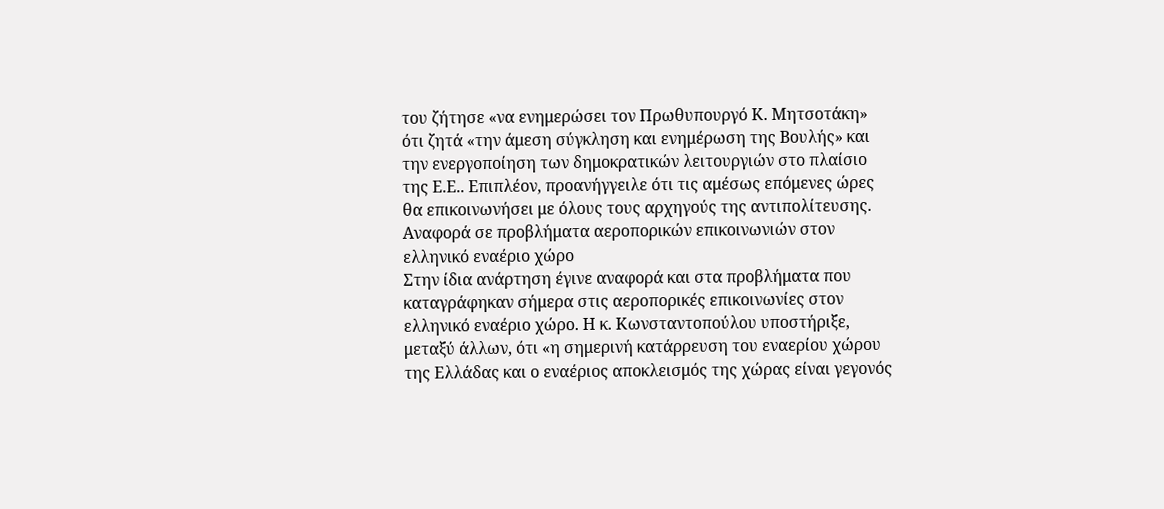του ζήτησε «να ενημερώσει τον Πρωθυπουργό Κ. Μητσοτάκη» ότι ζητά «την άμεση σύγκληση και ενημέρωση της Βουλής» και την ενεργοποίηση των δημοκρατικών λειτουργιών στο πλαίσιο της Ε.Ε.. Επιπλέον, προανήγγειλε ότι τις αμέσως επόμενες ώρες θα επικοινωνήσει με όλους τους αρχηγούς της αντιπολίτευσης.
Αναφορά σε προβλήματα αεροπορικών επικοινωνιών στον ελληνικό εναέριο χώρο
Στην ίδια ανάρτηση έγινε αναφορά και στα προβλήματα που καταγράφηκαν σήμερα στις αεροπορικές επικοινωνίες στον ελληνικό εναέριο χώρο. Η κ. Κωνσταντοπούλου υποστήριξε, μεταξύ άλλων, ότι «η σημερινή κατάρρευση του εναερίου χώρου της Ελλάδας και ο εναέριος αποκλεισμός της χώρας είναι γεγονός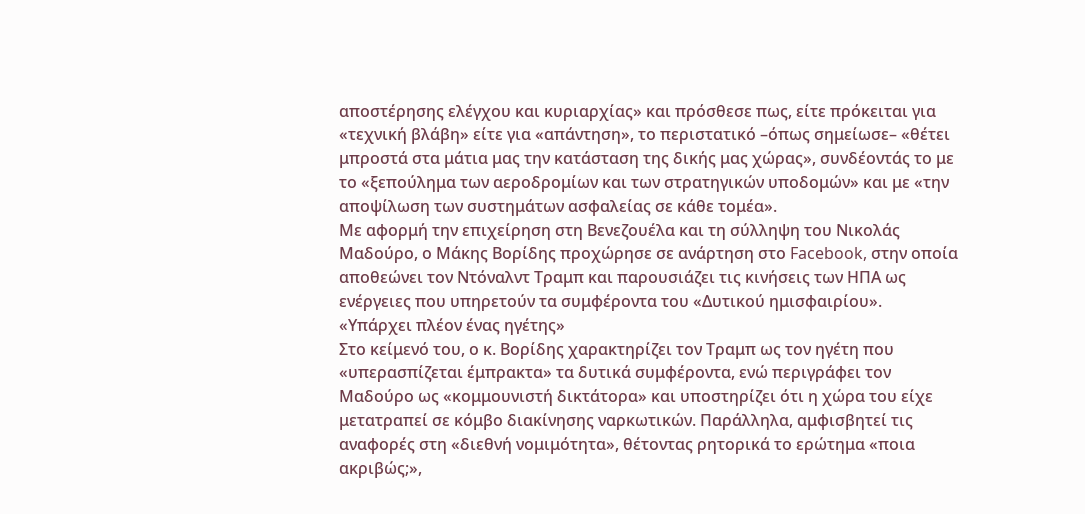αποστέρησης ελέγχου και κυριαρχίας» και πρόσθεσε πως, είτε πρόκειται για «τεχνική βλάβη» είτε για «απάντηση», το περιστατικό –όπως σημείωσε– «θέτει μπροστά στα μάτια μας την κατάσταση της δικής μας χώρας», συνδέοντάς το με το «ξεπούλημα των αεροδρομίων και των στρατηγικών υποδομών» και με «την αποψίλωση των συστημάτων ασφαλείας σε κάθε τομέα».
Με αφορμή την επιχείρηση στη Βενεζουέλα και τη σύλληψη του Νικολάς Μαδούρο, ο Μάκης Βορίδης προχώρησε σε ανάρτηση στο Facebook, στην οποία αποθεώνει τον Ντόναλντ Τραμπ και παρουσιάζει τις κινήσεις των ΗΠΑ ως ενέργειες που υπηρετούν τα συμφέροντα του «Δυτικού ημισφαιρίου».
«Υπάρχει πλέον ένας ηγέτης»
Στο κείμενό του, ο κ. Βορίδης χαρακτηρίζει τον Τραμπ ως τον ηγέτη που «υπερασπίζεται έμπρακτα» τα δυτικά συμφέροντα, ενώ περιγράφει τον Μαδούρο ως «κομμουνιστή δικτάτορα» και υποστηρίζει ότι η χώρα του είχε μετατραπεί σε κόμβο διακίνησης ναρκωτικών. Παράλληλα, αμφισβητεί τις αναφορές στη «διεθνή νομιμότητα», θέτοντας ρητορικά το ερώτημα «ποια ακριβώς;»,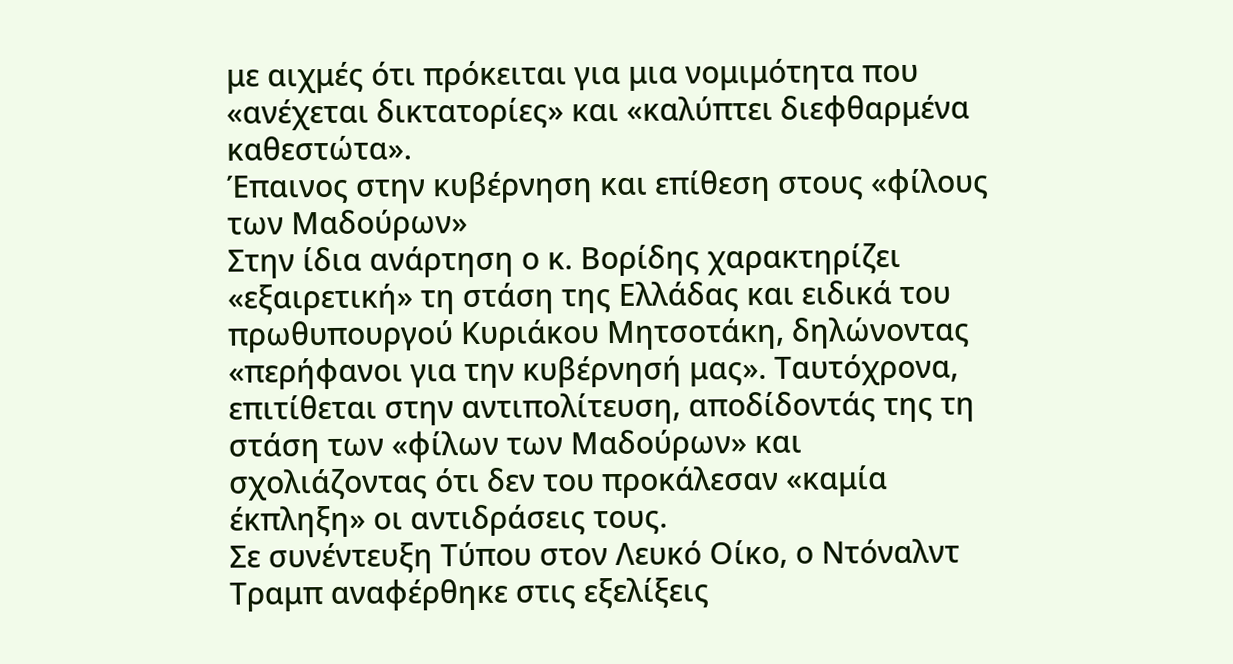με αιχμές ότι πρόκειται για μια νομιμότητα που «ανέχεται δικτατορίες» και «καλύπτει διεφθαρμένα καθεστώτα».
Έπαινος στην κυβέρνηση και επίθεση στους «φίλους των Μαδούρων»
Στην ίδια ανάρτηση ο κ. Βορίδης χαρακτηρίζει «εξαιρετική» τη στάση της Ελλάδας και ειδικά του πρωθυπουργού Κυριάκου Μητσοτάκη, δηλώνοντας «περήφανοι για την κυβέρνησή μας». Ταυτόχρονα, επιτίθεται στην αντιπολίτευση, αποδίδοντάς της τη στάση των «φίλων των Μαδούρων» και σχολιάζοντας ότι δεν του προκάλεσαν «καμία έκπληξη» οι αντιδράσεις τους.
Σε συνέντευξη Τύπου στον Λευκό Οίκο, ο Ντόναλντ Τραμπ αναφέρθηκε στις εξελίξεις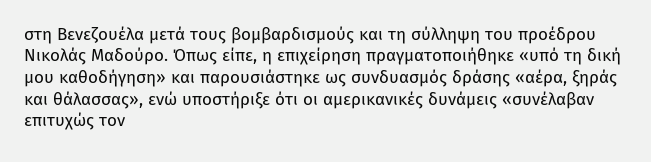στη Βενεζουέλα μετά τους βομβαρδισμούς και τη σύλληψη του προέδρου Νικολάς Μαδούρο. Όπως είπε, η επιχείρηση πραγματοποιήθηκε «υπό τη δική μου καθοδήγηση» και παρουσιάστηκε ως συνδυασμός δράσης «αέρα, ξηράς και θάλασσας», ενώ υποστήριξε ότι οι αμερικανικές δυνάμεις «συνέλαβαν επιτυχώς τον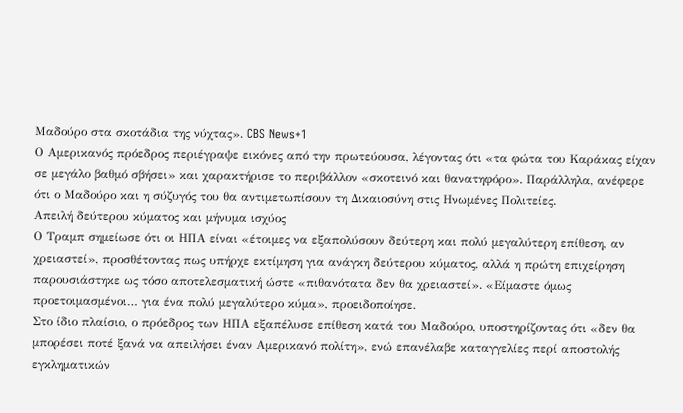Μαδούρο στα σκοτάδια της νύχτας». CBS News+1
Ο Αμερικανός πρόεδρος περιέγραψε εικόνες από την πρωτεύουσα, λέγοντας ότι «τα φώτα του Καράκας είχαν σε μεγάλο βαθμό σβήσει» και χαρακτήρισε το περιβάλλον «σκοτεινό και θανατηφόρο». Παράλληλα, ανέφερε ότι ο Μαδούρο και η σύζυγός του θα αντιμετωπίσουν τη Δικαιοσύνη στις Ηνωμένες Πολιτείες.
Απειλή δεύτερου κύματος και μήνυμα ισχύος
Ο Τραμπ σημείωσε ότι οι ΗΠΑ είναι «έτοιμες να εξαπολύσουν δεύτερη και πολύ μεγαλύτερη επίθεση, αν χρειαστεί», προσθέτοντας πως υπήρχε εκτίμηση για ανάγκη δεύτερου κύματος, αλλά η πρώτη επιχείρηση παρουσιάστηκε ως τόσο αποτελεσματική ώστε «πιθανότατα δεν θα χρειαστεί». «Είμαστε όμως προετοιμασμένοι… για ένα πολύ μεγαλύτερο κύμα», προειδοποίησε.
Στο ίδιο πλαίσιο, ο πρόεδρος των ΗΠΑ εξαπέλυσε επίθεση κατά του Μαδούρο, υποστηρίζοντας ότι «δεν θα μπορέσει ποτέ ξανά να απειλήσει έναν Αμερικανό πολίτη», ενώ επανέλαβε καταγγελίες περί αποστολής εγκληματικών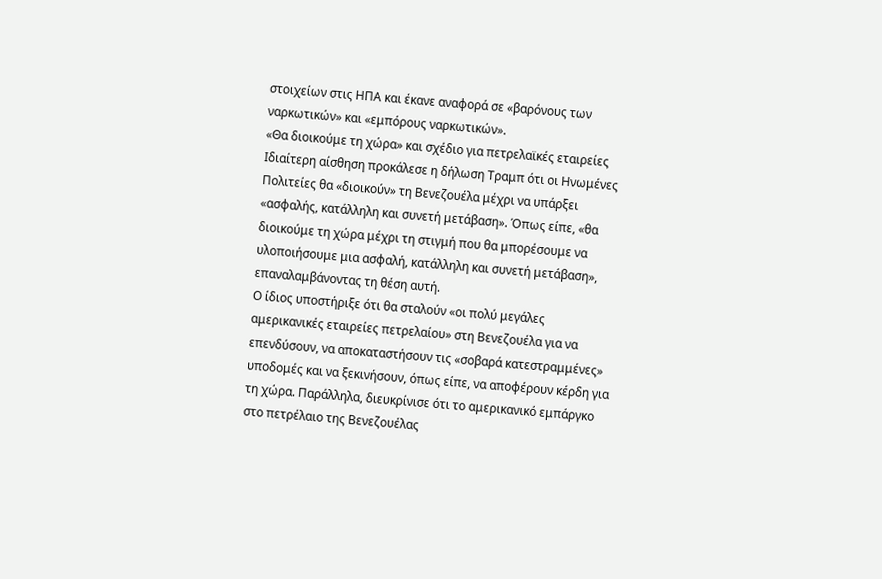στοιχείων στις ΗΠΑ και έκανε αναφορά σε «βαρόνους των ναρκωτικών» και «εμπόρους ναρκωτικών».
«Θα διοικούμε τη χώρα» και σχέδιο για πετρελαϊκές εταιρείες
Ιδιαίτερη αίσθηση προκάλεσε η δήλωση Τραμπ ότι οι Ηνωμένες Πολιτείες θα «διοικούν» τη Βενεζουέλα μέχρι να υπάρξει «ασφαλής, κατάλληλη και συνετή μετάβαση». Όπως είπε, «θα διοικούμε τη χώρα μέχρι τη στιγμή που θα μπορέσουμε να υλοποιήσουμε μια ασφαλή, κατάλληλη και συνετή μετάβαση», επαναλαμβάνοντας τη θέση αυτή.
Ο ίδιος υποστήριξε ότι θα σταλούν «οι πολύ μεγάλες αμερικανικές εταιρείες πετρελαίου» στη Βενεζουέλα για να επενδύσουν, να αποκαταστήσουν τις «σοβαρά κατεστραμμένες» υποδομές και να ξεκινήσουν, όπως είπε, να αποφέρουν κέρδη για τη χώρα. Παράλληλα, διευκρίνισε ότι το αμερικανικό εμπάργκο στο πετρέλαιο της Βενεζουέλας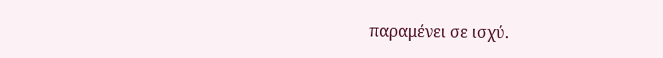παραμένει σε ισχύ.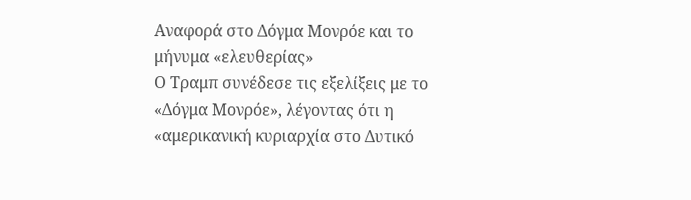Αναφορά στο Δόγμα Μονρόε και το μήνυμα «ελευθερίας»
Ο Τραμπ συνέδεσε τις εξελίξεις με το «Δόγμα Μονρόε», λέγοντας ότι η «αμερικανική κυριαρχία στο Δυτικό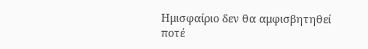Ημισφαίριο δεν θα αμφισβητηθεί ποτέ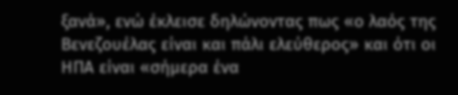ξανά», ενώ έκλεισε δηλώνοντας πως «ο λαός της Βενεζουέλας είναι και πάλι ελεύθερος» και ότι οι ΗΠΑ είναι «σήμερα ένα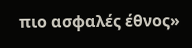πιο ασφαλές έθνος»